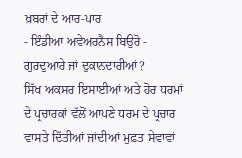ਖ਼ਬਰਾਂ ਦੇ ਆਰ-ਪਾਰ
- ਇੰਡੀਆ ਅਵੇਅਰਨੈਸ ਬਿਉਰੋ -
ਗੁਰਦੁਆਰੇ ਜਾਂ ਦੁਕਾਨਦਾਰੀਆਂ?
ਸਿੱਖ ਅਕਸਰ ਇਸਾਈਆਂ ਅਤੇ ਹੋਰ ਧਰਮਾਂ ਦੇ ਪ੍ਰਚਾਰਕਾਂ ਵੱਲੋਂ ਆਪਣੇ ਧਰਮ ਦੇ ਪ੍ਰਚਾਰ ਵਾਸਤੇ ਦਿੱਤੀਆਂ ਜਾਂਦੀਆਂ ਮੁਫ਼ਤ ਸੇਵਾਵਾਂ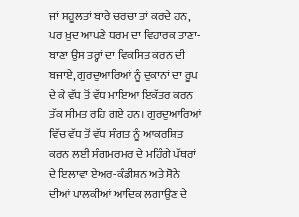ਜਾਂ ਸਹੂਲਤਾਂ ਬਾਰੇ ਚਰਚਾ ਤਾਂ ਕਰਦੇ ਹਨ, ਪਰ ਖ਼ੁਦ ਆਪਣੇ ਧਰਮ ਦਾ ਵਿਹਾਰਕ ਤਾਣਾ-ਬਾਣਾ ਉਸ ਤਰ੍ਹਾਂ ਦਾ ਵਿਕਸਿਤ ਕਰਨ ਦੀ ਬਜਾਏ, ਗੁਰਦੁਆਰਿਆਂ ਨੂੰ ਦੁਕਾਨਾਂ ਦਾ ਰੂਪ ਦੇ ਕੇ ਵੱਧ ਤੋਂ ਵੱਧ ਮਾਇਆ ਇਕੱਤਰ ਕਰਨ ਤੱਕ ਸੀਮਤ ਰਹਿ ਗਏ ਹਨ। ਗੁਰਦੁਆਰਿਆਂ ਵਿੱਚ ਵੱਧ ਤੋਂ ਵੱਧ ਸੰਗਤ ਨੂੰ ਆਕਰਸ਼ਿਤ ਕਰਨ ਲਈ ਸੰਗਮਰਮਰ ਦੇ ਮਹਿੰਗੇ ਪੱਥਰਾਂ ਦੇ ਇਲਾਵਾ ਏਅਰ-ਕੰਡੀਸ਼ਨ ਅਤੇ ਸੋਨੇ ਦੀਆਂ ਪਾਲਕੀਆਂ ਆਦਿਕ ਲਗਾਉਣ ਦੇ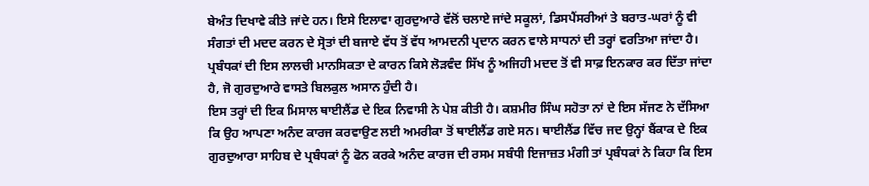ਬੇਅੰਤ ਦਿਖਾਵੇ ਕੀਤੇ ਜਾਂਦੇ ਹਨ। ਇਸੇ ਇਲਾਵਾ ਗੁਰਦੁਆਰੇ ਵੱਲੋਂ ਚਲਾਏ ਜਾਂਦੇ ਸਕੂਲਾਂ, ਡਿਸਪੈਂਸਰੀਆਂ ਤੇ ਬਰਾਤ-ਘਰਾਂ ਨੂੰ ਵੀ ਸੰਗਤਾਂ ਦੀ ਮਦਦ ਕਰਨ ਦੇ ਸ੍ਰੋਤਾਂ ਦੀ ਬਜਾਏ ਵੱਧ ਤੋਂ ਵੱਧ ਆਮਦਨੀ ਪ੍ਰਦਾਨ ਕਰਨ ਵਾਲੇ ਸਾਧਨਾਂ ਦੀ ਤਰ੍ਹਾਂ ਵਰਤਿਆ ਜਾਂਦਾ ਹੈ। ਪ੍ਰਬੰਧਕਾਂ ਦੀ ਇਸ ਲਾਲਚੀ ਮਾਨਸਿਕਤਾ ਦੇ ਕਾਰਨ ਕਿਸੇ ਲੋੜਵੰਦ ਸਿੱਖ ਨੂੰ ਅਜਿਹੀ ਮਦਦ ਤੋਂ ਵੀ ਸਾਫ਼ ਇਨਕਾਰ ਕਰ ਦਿੱਤਾ ਜਾਂਦਾ ਹੈ, ਜੋ ਗੁਰਦੁਆਰੇ ਵਾਸਤੇ ਬਿਲਕੁਲ ਅਸਾਨ ਹੁੰਦੀ ਹੈ।
ਇਸ ਤਰ੍ਹਾਂ ਦੀ ਇਕ ਮਿਸਾਲ ਥਾਈਲੈਂਡ ਦੇ ਇਕ ਨਿਵਾਸੀ ਨੇ ਪੇਸ਼ ਕੀਤੀ ਹੈ। ਕਸ਼ਮੀਰ ਸਿੰਘ ਸਹੋਤਾ ਨਾਂ ਦੇ ਇਸ ਸੱਜਣ ਨੇ ਦੱਸਿਆ ਕਿ ਉਹ ਆਪਣਾ ਅਨੰਦ ਕਾਰਜ ਕਰਵਾਉਣ ਲਈ ਅਮਰੀਕਾ ਤੋਂ ਥਾਈਲੈਂਡ ਗਏ ਸਨ। ਥਾਈਲੈਂਡ ਵਿੱਚ ਜਦ ਉਨ੍ਹਾਂ ਬੈਂਕਾਕ ਦੇ ਇਕ ਗੁਰਦੁਆਰਾ ਸਾਹਿਬ ਦੇ ਪ੍ਰਬੰਧਕਾਂ ਨੂੰ ਫੋਨ ਕਰਕੇ ਅਨੰਦ ਕਾਰਜ ਦੀ ਰਸਮ ਸਬੰਧੀ ਇਜਾਜ਼ਤ ਮੰਗੀ ਤਾਂ ਪ੍ਰਬੰਧਕਾਂ ਨੇ ਕਿਹਾ ਕਿ ਇਸ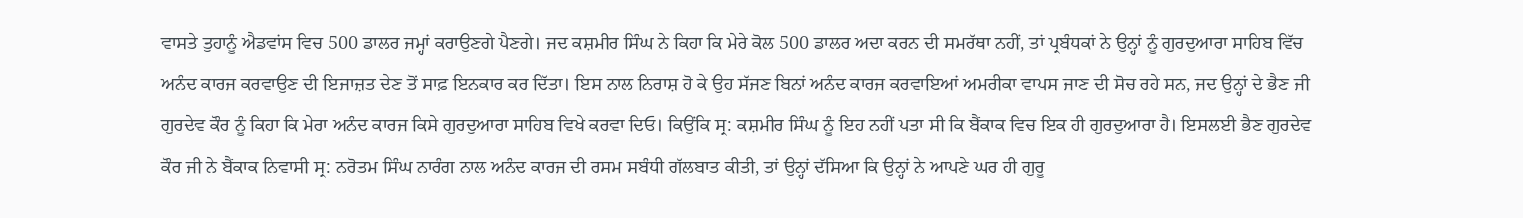ਵਾਸਤੇ ਤੁਹਾਨੂੰ ਐਡਵਾਂਸ ਵਿਚ 500 ਡਾਲਰ ਜਮ੍ਹਾਂ ਕਰਾਉਣਗੇ ਪੈਣਗੇ। ਜਦ ਕਸ਼ਮੀਰ ਸਿੰਘ ਨੇ ਕਿਹਾ ਕਿ ਮੇਰੇ ਕੋਲ 500 ਡਾਲਰ ਅਦਾ ਕਰਨ ਦੀ ਸਮਰੱਥਾ ਨਹੀਂ, ਤਾਂ ਪ੍ਰਬੰਧਕਾਂ ਨੇ ਉਨ੍ਹਾਂ ਨੂੰ ਗੁਰਦੁਆਰਾ ਸਾਹਿਬ ਵਿੱਚ ਅਨੰਦ ਕਾਰਜ ਕਰਵਾਉਣ ਦੀ ਇਜਾਜ਼ਤ ਦੇਣ ਤੋਂ ਸਾਫ਼ ਇਨਕਾਰ ਕਰ ਦਿੱਤਾ। ਇਸ ਨਾਲ ਨਿਰਾਸ਼ ਹੋ ਕੇ ਉਹ ਸੱਜਣ ਬਿਨਾਂ ਅਨੰਦ ਕਾਰਜ ਕਰਵਾਇਆਂ ਅਮਰੀਕਾ ਵਾਪਸ ਜਾਣ ਦੀ ਸੋਚ ਰਹੇ ਸਨ, ਜਦ ਉਨ੍ਹਾਂ ਦੇ ਭੈਣ ਜੀ ਗੁਰਦੇਵ ਕੌਰ ਨੂੰ ਕਿਹਾ ਕਿ ਮੇਰਾ ਅਨੰਦ ਕਾਰਜ ਕਿਸੇ ਗੁਰਦੁਆਰਾ ਸਾਹਿਬ ਵਿਖੇ ਕਰਵਾ ਦਿਓ। ਕਿਉਂਕਿ ਸ੍ਰ: ਕਸ਼ਮੀਰ ਸਿੰਘ ਨੂੰ ਇਹ ਨਹੀਂ ਪਤਾ ਸੀ ਕਿ ਬੈਂਕਾਕ ਵਿਚ ਇਕ ਹੀ ਗੁਰਦੁਆਰਾ ਹੈ। ਇਸਲਈ ਭੈਣ ਗੁਰਦੇਵ ਕੌਰ ਜੀ ਨੇ ਬੈਂਕਾਕ ਨਿਵਾਸੀ ਸ੍ਰ: ਨਰੋਤਮ ਸਿੰਘ ਨਾਰੰਗ ਨਾਲ ਅਨੰਦ ਕਾਰਜ ਦੀ ਰਸਮ ਸਬੰਧੀ ਗੱਲਬਾਤ ਕੀਤੀ, ਤਾਂ ਉਨ੍ਹਾਂ ਦੱਸਿਆ ਕਿ ਉਨ੍ਹਾਂ ਨੇ ਆਪਣੇ ਘਰ ਹੀ ਗੁਰੂ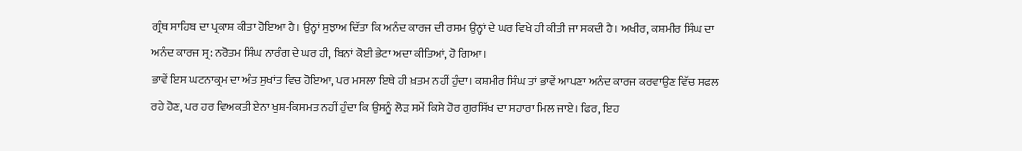ਗ੍ਰੰਥ ਸਾਹਿਬ ਦਾ ਪ੍ਰਕਾਸ਼ ਕੀਤਾ ਹੋਇਆ ਹੈ। ਉਨ੍ਹਾਂ ਸੁਝਾਅ ਦਿੱਤਾ ਕਿ ਅਨੰਦ ਕਾਰਜ ਦੀ ਰਸਮ ਉਨ੍ਹਾਂ ਦੇ ਘਰ ਵਿਖੇ ਹੀ ਕੀਤੀ ਜਾ ਸਕਦੀ ਹੈ। ਅਖੀਰ, ਕਸ਼ਮੀਰ ਸਿੰਘ ਦਾ ਅਨੰਦ ਕਾਰਜ ਸ੍ਰ: ਨਰੋਤਮ ਸਿੰਘ ਨਾਰੰਗ ਦੇ ਘਰ ਹੀ, ਬਿਨਾਂ ਕੋਈ ਭੇਟਾ ਅਦਾ ਕੀਤਿਆਂ, ਹੋ ਗਿਆ।
ਭਾਵੇਂ ਇਸ ਘਟਨਾਕ੍ਰਮ ਦਾ ਅੰਤ ਸੁਖਾਂਤ ਵਿਚ ਹੋਇਆ, ਪਰ ਮਸਲਾ ਇਥੇ ਹੀ ਖ਼ਤਮ ਨਹੀਂ ਹੁੰਦਾ। ਕਸ਼ਮੀਰ ਸਿੰਘ ਤਾਂ ਭਾਵੇਂ ਆਪਣਾ ਅਨੰਦ ਕਾਰਜ ਕਰਵਾਉਣ ਵਿੱਚ ਸਫਲ ਰਹੇ ਹੋਣ, ਪਰ ਹਰ ਵਿਅਕਤੀ ਏਨਾ ਖੁਸ਼-ਕਿਸਮਤ ਨਹੀਂ ਹੁੰਦਾ ਕਿ ਉਸਨੂੰ ਲੋੜ ਸਮੇਂ ਕਿਸੇ ਹੋਰ ਗੁਰਸਿੱਖ ਦਾ ਸਹਾਰਾ ਮਿਲ ਜਾਏ। ਫਿਰ, ਇਹ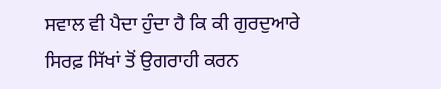ਸਵਾਲ ਵੀ ਪੈਦਾ ਹੁੰਦਾ ਹੈ ਕਿ ਕੀ ਗੁਰਦੁਆਰੇ ਸਿਰਫ਼ ਸਿੱਖਾਂ ਤੋਂ ਉਗਰਾਹੀ ਕਰਨ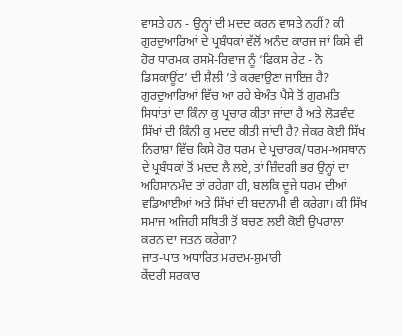ਵਾਸਤੇ ਹਨ - ਉਨ੍ਹਾਂ ਦੀ ਮਦਦ ਕਰਨ ਵਾਸਤੇ ਨਹੀਂ? ਕੀ ਗੁਰਦੁਆਰਿਆਂ ਦੇ ਪ੍ਰਬੰਧਕਾਂ ਵੱਲੋਂ ਅਨੰਦ ਕਾਰਜ ਜਾਂ ਕਿਸੇ ਵੀ ਹੋਰ ਧਾਰਮਕ ਰਸਮੋ-ਰਿਵਾਜ ਨੂੰ ‘ਫਿਕਸ ਰੇਟ - ਨੋ ਡਿਸਕਾਊਂਟ’ ਦੀ ਸ਼ੈਲੀ ’ਤੇ ਕਰਵਾਉਣਾ ਜਾਇਜ਼ ਹੈ? ਗੁਰਦੁਆਰਿਆਂ ਵਿੱਚ ਆ ਰਹੇ ਬੇਅੰਤ ਪੈਸੇ ਤੋਂ ਗੁਰਮਤਿ ਸਿਧਾਂਤਾਂ ਦਾ ਕਿੰਨਾ ਕੁ ਪ੍ਰਚਾਰ ਕੀਤਾ ਜਾਂਦਾ ਹੈ ਅਤੇ ਲੋੜਵੰਦ ਸਿੱਖਾਂ ਦੀ ਕਿੰਨੀ ਕੁ ਮਦਦ ਕੀਤੀ ਜਾਂਦੀ ਹੈ? ਜੇਕਰ ਕੋਈ ਸਿੱਖ ਨਿਰਾਸ਼ਾ ਵਿੱਚ ਕਿਸੇ ਹੋਰ ਧਰਮ ਦੇ ਪ੍ਰਚਾਰਕ/ਧਰਮ-ਅਸਥਾਨ ਦੇ ਪ੍ਰਬੰਧਕਾਂ ਤੋਂ ਮਦਦ ਲੈ ਲਏ, ਤਾਂ ਜ਼ਿੰਦਗੀ ਭਰ ਉਨ੍ਹਾਂ ਦਾ ਅਹਿਸਾਨਮੰਦ ਤਾਂ ਰਹੇਗਾ ਹੀ, ਬਲਕਿ ਦੂਜੇ ਧਰਮ ਦੀਆਂ ਵਡਿਆਈਆਂ ਅਤੇ ਸਿੱਖਾਂ ਦੀ ਬਦਨਾਮੀ ਵੀ ਕਰੇਗਾ। ਕੀ ਸਿੱਖ ਸਮਾਜ ਅਜਿਹੀ ਸਥਿਤੀ ਤੋਂ ਬਚਣ ਲਈ ਕੋਈ ਉਪਰਾਲਾ ਕਰਨ ਦਾ ਜਤਨ ਕਰੇਗਾ?
ਜਾਤ-ਪਾਤ ਅਧਾਰਿਤ ਮਰਦਮ-ਸ਼ੁਮਾਰੀ
ਕੇਂਦਰੀ ਸਰਕਾਰ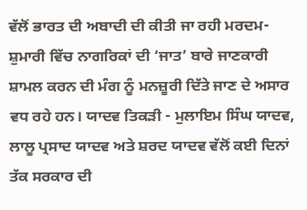ਵੱਲੋਂ ਭਾਰਤ ਦੀ ਅਬਾਦੀ ਦੀ ਕੀਤੀ ਜਾ ਰਹੀ ਮਰਦਮ-ਸ਼ੁਮਾਰੀ ਵਿੱਚ ਨਾਗਰਿਕਾਂ ਦੀ ‘ਜਾਤ’ ਬਾਰੇ ਜਾਣਕਾਰੀ ਸ਼ਾਮਲ ਕਰਨ ਦੀ ਮੰਗ ਨੂੰ ਮਨਜ਼ੂਰੀ ਦਿੱਤੇ ਜਾਣ ਦੇ ਅਸਾਰ ਵਧ ਰਹੇ ਹਨ। ਯਾਦਵ ਤਿਕੜੀ - ਮੁਲਾਇਮ ਸਿੰਘ ਯਾਦਵ, ਲਾਲੂ ਪ੍ਰਸਾਦ ਯਾਦਵ ਅਤੇ ਸ਼ਰਦ ਯਾਦਵ ਵੱਲੋਂ ਕਈ ਦਿਨਾਂ ਤੱਕ ਸਰਕਾਰ ਦੀ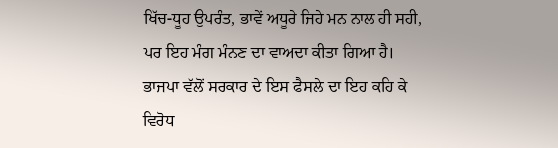ਖਿੱਚ-ਧੂਹ ਉਪਰੰਤ, ਭਾਵੇਂ ਅਧੂਰੇ ਜਿਹੇ ਮਨ ਨਾਲ ਹੀ ਸਹੀ, ਪਰ ਇਹ ਮੰਗ ਮੰਨਣ ਦਾ ਵਾਅਦਾ ਕੀਤਾ ਗਿਆ ਹੈ। ਭਾਜਪਾ ਵੱਲੋਂ ਸਰਕਾਰ ਦੇ ਇਸ ਫੈਸਲੇ ਦਾ ਇਹ ਕਹਿ ਕੇ ਵਿਰੋਧ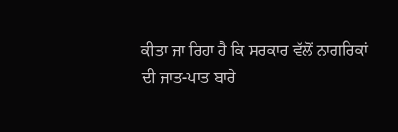ਕੀਤਾ ਜਾ ਰਿਹਾ ਹੈ ਕਿ ਸਰਕਾਰ ਵੱਲੋਂ ਨਾਗਰਿਕਾਂ ਦੀ ਜਾਤ-ਪਾਤ ਬਾਰੇ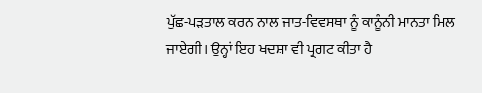ਪੁੱਛ-ਪੜਤਾਲ ਕਰਨ ਨਾਲ ਜਾਤ-ਵਿਵਸਥਾ ਨੂੰ ਕਾਨੂੰਨੀ ਮਾਨਤਾ ਮਿਲ ਜਾਏਗੀ। ਉਨ੍ਹਾਂ ਇਹ ਖਦਸ਼ਾ ਵੀ ਪ੍ਰਗਟ ਕੀਤਾ ਹੈ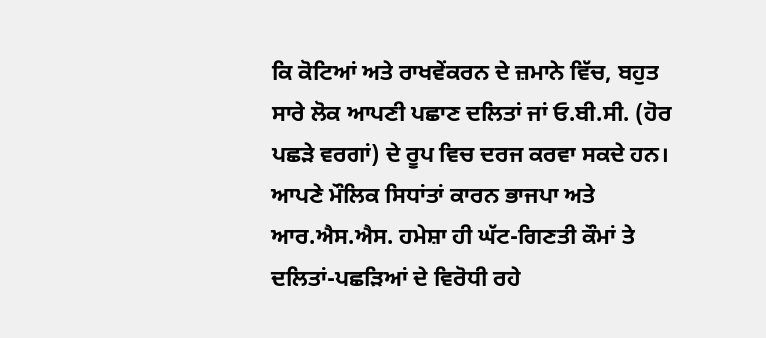ਕਿ ਕੋਟਿਆਂ ਅਤੇ ਰਾਖਵੇਂਕਰਨ ਦੇ ਜ਼ਮਾਨੇ ਵਿੱਚ, ਬਹੁਤ ਸਾਰੇ ਲੋਕ ਆਪਣੀ ਪਛਾਣ ਦਲਿਤਾਂ ਜਾਂ ਓ.ਬੀ.ਸੀ. (ਹੋਰ ਪਛੜੇ ਵਰਗਾਂ) ਦੇ ਰੂਪ ਵਿਚ ਦਰਜ ਕਰਵਾ ਸਕਦੇ ਹਨ।
ਆਪਣੇ ਮੌਲਿਕ ਸਿਧਾਂਤਾਂ ਕਾਰਨ ਭਾਜਪਾ ਅਤੇ ਆਰ.ਐਸ.ਐਸ. ਹਮੇਸ਼ਾ ਹੀ ਘੱਟ-ਗਿਣਤੀ ਕੌਮਾਂ ਤੇ
ਦਲਿਤਾਂ-ਪਛੜਿਆਂ ਦੇ ਵਿਰੋਧੀ ਰਹੇ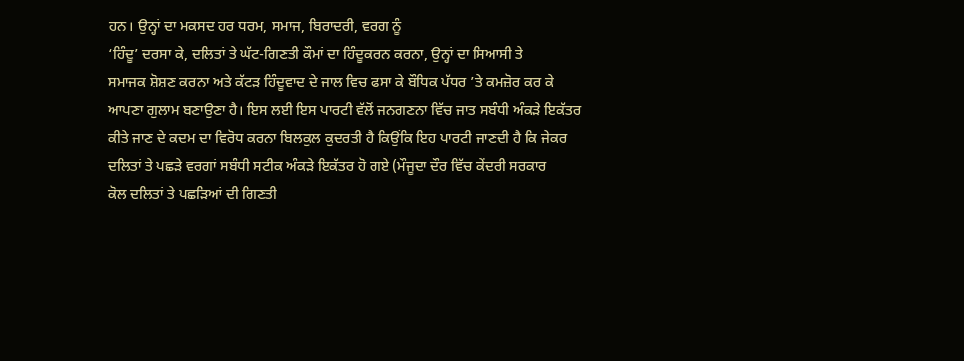ਹਨ। ਉਨ੍ਹਾਂ ਦਾ ਮਕਸਦ ਹਰ ਧਰਮ, ਸਮਾਜ, ਬਿਰਾਦਰੀ, ਵਰਗ ਨੂੰ
‘ਹਿੰਦੂ’ ਦਰਸਾ ਕੇ, ਦਲਿਤਾਂ ਤੇ ਘੱਟ-ਗਿਣਤੀ ਕੌਮਾਂ ਦਾ ਹਿੰਦੂਕਰਨ ਕਰਨਾ, ਉਨ੍ਹਾਂ ਦਾ ਸਿਆਸੀ ਤੇ
ਸਮਾਜਕ ਸ਼ੋਸ਼ਣ ਕਰਨਾ ਅਤੇ ਕੱਟੜ ਹਿੰਦੂਵਾਦ ਦੇ ਜਾਲ ਵਿਚ ਫਸਾ ਕੇ ਬੌਧਿਕ ਪੱਧਰ ’ਤੇ ਕਮਜ਼ੋਰ ਕਰ ਕੇ
ਆਪਣਾ ਗੁਲਾਮ ਬਣਾਉਣਾ ਹੈ। ਇਸ ਲਈ ਇਸ ਪਾਰਟੀ ਵੱਲੋਂ ਜਨਗਣਨਾ ਵਿੱਚ ਜਾਤ ਸਬੰਧੀ ਅੰਕੜੇ ਇਕੱਤਰ
ਕੀਤੇ ਜਾਣ ਦੇ ਕਦਮ ਦਾ ਵਿਰੋਧ ਕਰਨਾ ਬਿਲਕੁਲ ਕੁਦਰਤੀ ਹੈ ਕਿਉਂਕਿ ਇਹ ਪਾਰਟੀ ਜਾਣਦੀ ਹੈ ਕਿ ਜੇਕਰ
ਦਲਿਤਾਂ ਤੇ ਪਛੜੇ ਵਰਗਾਂ ਸਬੰਧੀ ਸਟੀਕ ਅੰਕੜੇ ਇਕੱਤਰ ਹੋ ਗਏ (ਮੌਜੂਦਾ ਦੌਰ ਵਿੱਚ ਕੇਂਦਰੀ ਸਰਕਾਰ
ਕੋਲ ਦਲਿਤਾਂ ਤੇ ਪਛੜਿਆਂ ਦੀ ਗਿਣਤੀ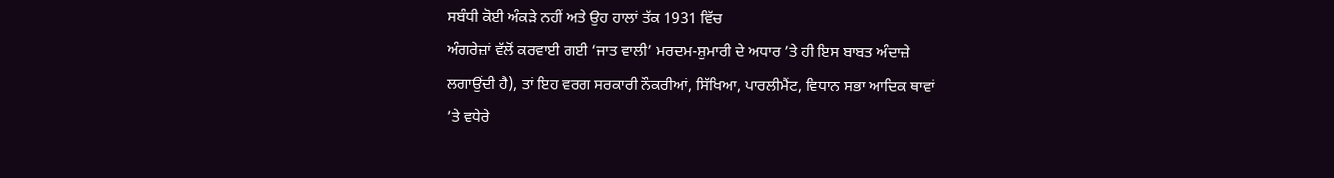ਸਬੰਧੀ ਕੋਈ ਅੰਕੜੇ ਨਹੀਂ ਅਤੇ ਉਹ ਹਾਲਾਂ ਤੱਕ 1931 ਵਿੱਚ
ਅੰਗਰੇਜ਼ਾਂ ਵੱਲੋਂ ਕਰਵਾਈ ਗਈ ‘ਜਾਤ ਵਾਲੀ’ ਮਰਦਮ-ਸ਼ੁਮਾਰੀ ਦੇ ਅਧਾਰ ’ਤੇ ਹੀ ਇਸ ਬਾਬਤ ਅੰਦਾਜ਼ੇ
ਲਗਾਉਂਦੀ ਹੈ), ਤਾਂ ਇਹ ਵਰਗ ਸਰਕਾਰੀ ਨੌਕਰੀਆਂ, ਸਿੱਖਿਆ, ਪਾਰਲੀਮੈਂਟ, ਵਿਧਾਨ ਸਭਾ ਆਦਿਕ ਥਾਵਾਂ
’ਤੇ ਵਧੇਰੇ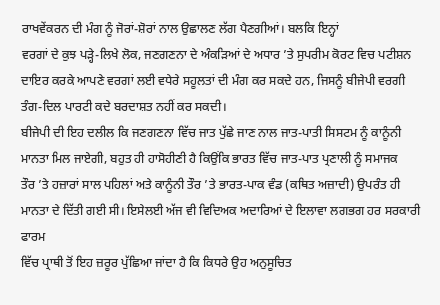ਰਾਖਵੇਂਕਰਨ ਦੀ ਮੰਗ ਨੂੰ ਜੋਰਾਂ-ਸ਼ੋਰਾਂ ਨਾਲ ਉਛਾਲਣ ਲੱਗ ਪੈਣਗੀਆਂ। ਬਲਕਿ ਇਨ੍ਹਾਂ
ਵਰਗਾਂ ਦੇ ਕੁਝ ਪੜ੍ਹੇ-ਲਿਖੇ ਲੋਕ, ਜਣਗਣਨਾ ਦੇ ਅੰਕੜਿਆਂ ਦੇ ਅਧਾਰ ’ਤੇ ਸੁਪਰੀਮ ਕੋਰਟ ਵਿਚ ਪਟੀਸ਼ਨ
ਦਾਇਰ ਕਰਕੇ ਆਪਣੇ ਵਰਗਾਂ ਲਈ ਵਧੇਰੇ ਸਹੂਲਤਾਂ ਦੀ ਮੰਗ ਕਰ ਸਕਦੇ ਹਨ, ਜਿਸਨੂੰ ਬੀਜੇਪੀ ਵਰਗੀ
ਤੰਗ-ਦਿਲ ਪਾਰਟੀ ਕਦੇ ਬਰਦਾਸ਼ਤ ਨਹੀਂ ਕਰ ਸਕਦੀ।
ਬੀਜੇਪੀ ਦੀ ਇਹ ਦਲੀਲ ਕਿ ਜਣਗਣਨਾ ਵਿੱਚ ਜਾਤ ਪੁੱਛੇ ਜਾਣ ਨਾਲ ਜਾਤ-ਪਾਤੀ ਸਿਸਟਮ ਨੂੰ ਕਾਨੂੰਨੀ
ਮਾਨਤਾ ਮਿਲ ਜਾਏਗੀ, ਬਹੁਤ ਹੀ ਹਾਸੋਹੀਣੀ ਹੈ ਕਿਉਂਕਿ ਭਾਰਤ ਵਿੱਚ ਜਾਤ-ਪਾਤ ਪ੍ਰਣਾਲੀ ਨੂੰ ਸਮਾਜਕ
ਤੌਰ ’ਤੇ ਹਜ਼ਾਰਾਂ ਸਾਲ ਪਹਿਲਾਂ ਅਤੇ ਕਾਨੂੰਨੀ ਤੌਰ ’ਤੇ ਭਾਰਤ-ਪਾਕ ਵੰਡ (ਕਥਿਤ ਅਜ਼ਾਦੀ) ਉਪਰੰਤ ਹੀ
ਮਾਨਤਾ ਦੇ ਦਿੱਤੀ ਗਈ ਸੀ। ਇਸੇਲਈ ਅੱਜ ਵੀ ਵਿਦਿਅਕ ਅਦਾਰਿਆਂ ਦੇ ਇਲਾਵਾ ਲਗਭਗ ਹਰ ਸਰਕਾਰੀ ਫਾਰਮ
ਵਿੱਚ ਪ੍ਰਾਥੀ ਤੋਂ ਇਹ ਜ਼ਰੂਰ ਪੁੱਛਿਆ ਜਾਂਦਾ ਹੈ ਕਿ ਕਿਧਰੇ ਉਹ ਅਨੁਸੂਚਿਤ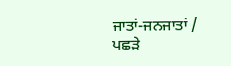ਜਾਤਾਂ-ਜਨਜਾਤਾਂ /
ਪਛੜੇ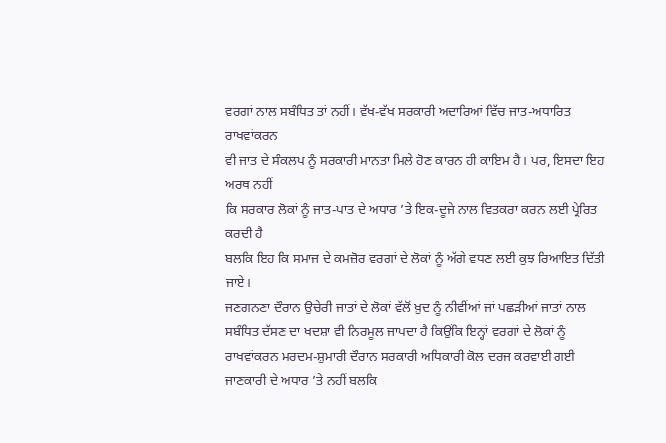ਵਰਗਾਂ ਨਾਲ ਸਬੰਧਿਤ ਤਾਂ ਨਹੀਂ। ਵੱਖ-ਵੱਖ ਸਰਕਾਰੀ ਅਦਾਰਿਆਂ ਵਿੱਚ ਜਾਤ-ਅਧਾਰਿਤ ਰਾਖਵਾਂਕਰਨ
ਵੀ ਜਾਤ ਦੇ ਸੰਕਲਪ ਨੂੰ ਸਰਕਾਰੀ ਮਾਨਤਾ ਮਿਲੇ ਹੋਣ ਕਾਰਨ ਹੀ ਕਾਇਮ ਹੈ। ਪਰ, ਇਸਦਾ ਇਹ ਅਰਥ ਨਹੀਂ
ਕਿ ਸਰਕਾਰ ਲੋਕਾਂ ਨੂੰ ਜਾਤ-ਪਾਤ ਦੇ ਅਧਾਰ ’ਤੇ ਇਕ-ਦੂਜੇ ਨਾਲ ਵਿਤਕਰਾ ਕਰਨ ਲਈ ਪ੍ਰੇਰਿਤ ਕਰਦੀ ਹੈ
ਬਲਕਿ ਇਹ ਕਿ ਸਮਾਜ ਦੇ ਕਮਜ਼ੋਰ ਵਰਗਾਂ ਦੇ ਲੋਕਾਂ ਨੂੰ ਅੱਗੇ ਵਧਣ ਲਈ ਕੁਝ ਰਿਆਇਤ ਦਿੱਤੀ ਜਾਏ।
ਜਣਗਨਣਾ ਦੌਰਾਨ ਉਚੇਰੀ ਜਾਤਾਂ ਦੇ ਲੋਕਾਂ ਵੱਲੋਂ ਖ਼ੁਦ ਨੂੰ ਨੀਵੀਂਆਂ ਜਾਂ ਪਛੜੀਆਂ ਜਾਤਾਂ ਨਾਲ ਸਬੰਧਿਤ ਦੱਸਣ ਦਾ ਖਦਸ਼ਾ ਵੀ ਨਿਰਮੂਲ ਜਾਪਦਾ ਹੈ ਕਿਉਂਕਿ ਇਨ੍ਹਾਂ ਵਰਗਾਂ ਦੇ ਲੋਕਾਂ ਨੂੰ ਰਾਖਵਾਂਕਰਨ ਮਰਦਮ-ਸ਼ੁਮਾਰੀ ਦੌਰਾਨ ਸਰਕਾਰੀ ਅਧਿਕਾਰੀ ਕੋਲ ਦਰਜ ਕਰਵਾਈ ਗਈ ਜਾਣਕਾਰੀ ਦੇ ਅਧਾਰ ’ਤੇ ਨਹੀਂ ਬਲਕਿ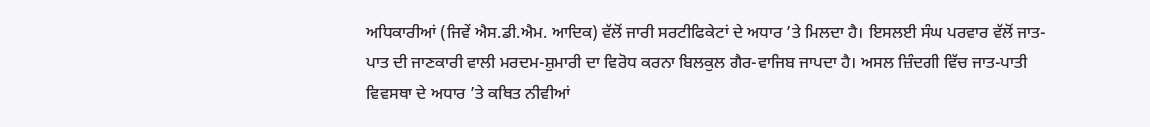ਅਧਿਕਾਰੀਆਂ (ਜਿਵੇਂ ਐਸ.ਡੀ.ਐਮ. ਆਦਿਕ) ਵੱਲੋਂ ਜਾਰੀ ਸਰਟੀਫਿਕੇਟਾਂ ਦੇ ਅਧਾਰ ’ਤੇ ਮਿਲਦਾ ਹੈ। ਇਸਲਈ ਸੰਘ ਪਰਵਾਰ ਵੱਲੋਂ ਜਾਤ-ਪਾਤ ਦੀ ਜਾਣਕਾਰੀ ਵਾਲੀ ਮਰਦਮ-ਸ਼ੁਮਾਰੀ ਦਾ ਵਿਰੋਧ ਕਰਨਾ ਬਿਲਕੁਲ ਗੈਰ-ਵਾਜਿਬ ਜਾਪਦਾ ਹੈ। ਅਸਲ ਜ਼ਿੰਦਗੀ ਵਿੱਚ ਜਾਤ-ਪਾਤੀ ਵਿਵਸਥਾ ਦੇ ਅਧਾਰ ’ਤੇ ਕਥਿਤ ਨੀਵੀਆਂ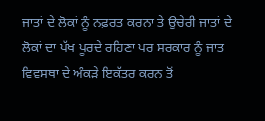ਜਾਤਾਂ ਦੇ ਲੋਕਾਂ ਨੂੰ ਨਫ਼ਰਤ ਕਰਨਾ ਤੇ ਉਚੇਰੀ ਜਾਤਾਂ ਦੇ ਲੋਕਾਂ ਦਾ ਪੱਖ ਪੂਰਦੇ ਰਹਿਣਾ ਪਰ ਸਰਕਾਰ ਨੂੰ ਜਾਤ ਵਿਵਸਥਾ ਦੇ ਅੰਕੜੇ ਇਕੱਤਰ ਕਰਨ ਤੋਂ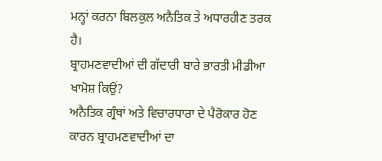ਮਨ੍ਹਾਂ ਕਰਨਾ ਬਿਲਕੁਲ ਅਨੈਤਿਕ ਤੇ ਅਧਾਰਹੀਣ ਤਰਕ ਹੈ।
ਬ੍ਰਾਹਮਣਵਾਦੀਆਂ ਦੀ ਗੱਦਾਰੀ ਬਾਰੇ ਭਾਰਤੀ ਮੀਡੀਆ ਖਾਮੋਸ਼ ਕਿਉਂ?
ਅਨੈਤਿਕ ਗ੍ਰੰਥਾਂ ਅਤੇ ਵਿਚਾਰਧਾਰਾ ਦੇ ਪੈਰੋਕਾਰ ਹੋਣ ਕਾਰਨ ਬ੍ਰਾਹਮਣਵਾਦੀਆਂ ਦਾ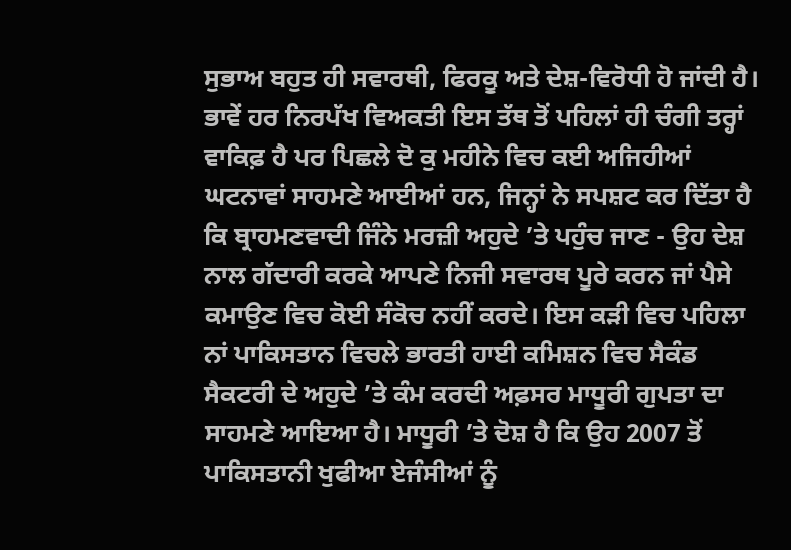ਸੁਭਾਅ ਬਹੁਤ ਹੀ ਸਵਾਰਥੀ, ਫਿਰਕੂ ਅਤੇ ਦੇਸ਼-ਵਿਰੋਧੀ ਹੋ ਜਾਂਦੀ ਹੈ। ਭਾਵੇਂ ਹਰ ਨਿਰਪੱਖ ਵਿਅਕਤੀ ਇਸ ਤੱਥ ਤੋਂ ਪਹਿਲਾਂ ਹੀ ਚੰਗੀ ਤਰ੍ਹਾਂ ਵਾਕਿਫ਼ ਹੈ ਪਰ ਪਿਛਲੇ ਦੋ ਕੁ ਮਹੀਨੇ ਵਿਚ ਕਈ ਅਜਿਹੀਆਂ ਘਟਨਾਵਾਂ ਸਾਹਮਣੇ ਆਈਆਂ ਹਨ, ਜਿਨ੍ਹਾਂ ਨੇ ਸਪਸ਼ਟ ਕਰ ਦਿੱਤਾ ਹੈ ਕਿ ਬ੍ਰਾਹਮਣਵਾਦੀ ਜਿੰਨੇ ਮਰਜ਼ੀ ਅਹੁਦੇ ’ਤੇ ਪਹੁੰਚ ਜਾਣ - ਉਹ ਦੇਸ਼ ਨਾਲ ਗੱਦਾਰੀ ਕਰਕੇ ਆਪਣੇ ਨਿਜੀ ਸਵਾਰਥ ਪੂਰੇ ਕਰਨ ਜਾਂ ਪੈਸੇ ਕਮਾਉਣ ਵਿਚ ਕੋਈ ਸੰਕੋਚ ਨਹੀਂ ਕਰਦੇ। ਇਸ ਕੜੀ ਵਿਚ ਪਹਿਲਾ ਨਾਂ ਪਾਕਿਸਤਾਨ ਵਿਚਲੇ ਭਾਰਤੀ ਹਾਈ ਕਮਿਸ਼ਨ ਵਿਚ ਸੈਕੰਡ ਸੈਕਟਰੀ ਦੇ ਅਹੁਦੇ ’ਤੇ ਕੰਮ ਕਰਦੀ ਅਫ਼ਸਰ ਮਾਧੂਰੀ ਗੁਪਤਾ ਦਾ ਸਾਹਮਣੇ ਆਇਆ ਹੈ। ਮਾਧੂਰੀ ’ਤੇ ਦੋਸ਼ ਹੈ ਕਿ ਉਹ 2007 ਤੋਂ ਪਾਕਿਸਤਾਨੀ ਖੁਫੀਆ ਏਜੰਸੀਆਂ ਨੂੰ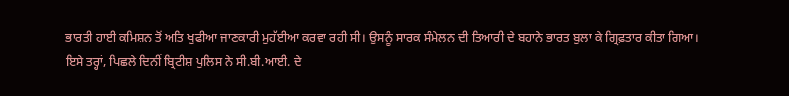ਭਾਰਤੀ ਹਾਈ ਕਮਿਸ਼ਨ ਤੋਂ ਅਤਿ ਖੁਫੀਆ ਜਾਣਕਾਰੀ ਮੁਹੱਈਆ ਕਰਵਾ ਰਹੀ ਸੀ। ਉਸਨੂੰ ਸਾਰਕ ਸੰਮੇਲਨ ਦੀ ਤਿਆਰੀ ਦੇ ਬਹਾਨੇ ਭਾਰਤ ਬੁਲਾ ਕੇ ਗ੍ਰਿਫ਼ਤਾਰ ਕੀਤਾ ਗਿਆ।
ਇਸੇ ਤਰ੍ਹਾਂ, ਪਿਛਲੇ ਦਿਨੀਂ ਬ੍ਰਿਟੀਸ਼ ਪੁਲਿਸ ਨੇ ਸੀ.ਬੀ.ਆਈ. ਦੇ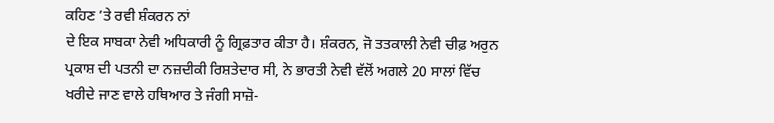ਕਹਿਣ ’ਤੇ ਰਵੀ ਸ਼ੰਕਰਨ ਨਾਂ
ਦੇ ਇਕ ਸਾਬਕਾ ਨੇਵੀ ਅਧਿਕਾਰੀ ਨੂੰ ਗ੍ਰਿਫ਼ਤਾਰ ਕੀਤਾ ਹੈ। ਸ਼ੰਕਰਨ, ਜੋ ਤਤਕਾਲੀ ਨੇਵੀ ਚੀਫ਼ ਅਰੁਨ
ਪ੍ਰਕਾਸ਼ ਦੀ ਪਤਨੀ ਦਾ ਨਜ਼ਦੀਕੀ ਰਿਸ਼ਤੇਦਾਰ ਸੀ, ਨੇ ਭਾਰਤੀ ਨੇਵੀ ਵੱਲੋਂ ਅਗਲੇ 20 ਸਾਲਾਂ ਵਿੱਚ
ਖਰੀਦੇ ਜਾਣ ਵਾਲੇ ਹਥਿਆਰ ਤੇ ਜੰਗੀ ਸਾਜ਼ੋ-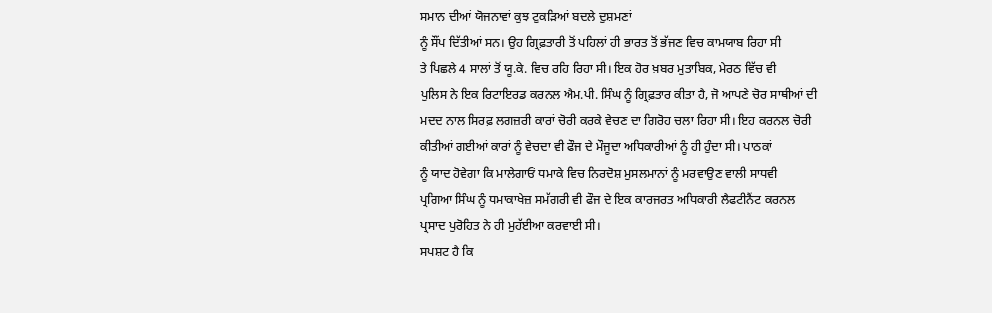ਸਮਾਨ ਦੀਆਂ ਯੋਜਨਾਵਾਂ ਕੁਝ ਟੁਕੜਿਆਂ ਬਦਲੇ ਦੁਸ਼ਮਣਾਂ
ਨੂੰ ਸੌਂਪ ਦਿੱਤੀਆਂ ਸਨ। ਉਹ ਗ੍ਰਿਫ਼ਤਾਰੀ ਤੋਂ ਪਹਿਲਾਂ ਹੀ ਭਾਰਤ ਤੋਂ ਭੱਜਣ ਵਿਚ ਕਾਮਯਾਬ ਰਿਹਾ ਸੀ
ਤੇ ਪਿਛਲੇ 4 ਸਾਲਾਂ ਤੋਂ ਯੂ.ਕੇ. ਵਿਚ ਰਹਿ ਰਿਹਾ ਸੀ। ਇਕ ਹੋਰ ਖ਼ਬਰ ਮੁਤਾਬਿਕ, ਮੇਰਠ ਵਿੱਚ ਵੀ
ਪੁਲਿਸ ਨੇ ਇਕ ਰਿਟਾਇਰਡ ਕਰਨਲ ਐਮ.ਪੀ. ਸਿੰਘ ਨੂੰ ਗ੍ਰਿਫ਼ਤਾਰ ਕੀਤਾ ਹੈ, ਜੋ ਆਪਣੇ ਚੋਰ ਸਾਥੀਆਂ ਦੀ
ਮਦਦ ਨਾਲ ਸਿਰਫ਼ ਲਗਜ਼ਰੀ ਕਾਰਾਂ ਚੋਰੀ ਕਰਕੇ ਵੇਚਣ ਦਾ ਗਿਰੋਹ ਚਲਾ ਰਿਹਾ ਸੀ। ਇਹ ਕਰਨਲ ਚੋਰੀ
ਕੀਤੀਆਂ ਗਈਆਂ ਕਾਰਾਂ ਨੂੰ ਵੇਚਦਾ ਵੀ ਫੌਜ ਦੇ ਮੌਜੂਦਾ ਅਧਿਕਾਰੀਆਂ ਨੂੰ ਹੀ ਹੁੰਦਾ ਸੀ। ਪਾਠਕਾਂ
ਨੂੰ ਯਾਦ ਹੋਵੇਗਾ ਕਿ ਮਾਲੇਗਾਓਂ ਧਮਾਕੇ ਵਿਚ ਨਿਰਦੋਸ਼ ਮੁਸਲਮਾਨਾਂ ਨੂੰ ਮਰਵਾਉਣ ਵਾਲੀ ਸਾਧਵੀ
ਪ੍ਰਗਿਆ ਸਿੰਘ ਨੂੰ ਧਮਾਕਾਖੇਜ਼ ਸਮੱਗਰੀ ਵੀ ਫੌਜ ਦੇ ਇਕ ਕਾਰਜਰਤ ਅਧਿਕਾਰੀ ਲੈਫਟੀਨੈਂਟ ਕਰਨਲ
ਪ੍ਰਸਾਦ ਪੁਰੋਹਿਤ ਨੇ ਹੀ ਮੁਹੱਈਆ ਕਰਵਾਈ ਸੀ।
ਸਪਸ਼ਟ ਹੈ ਕਿ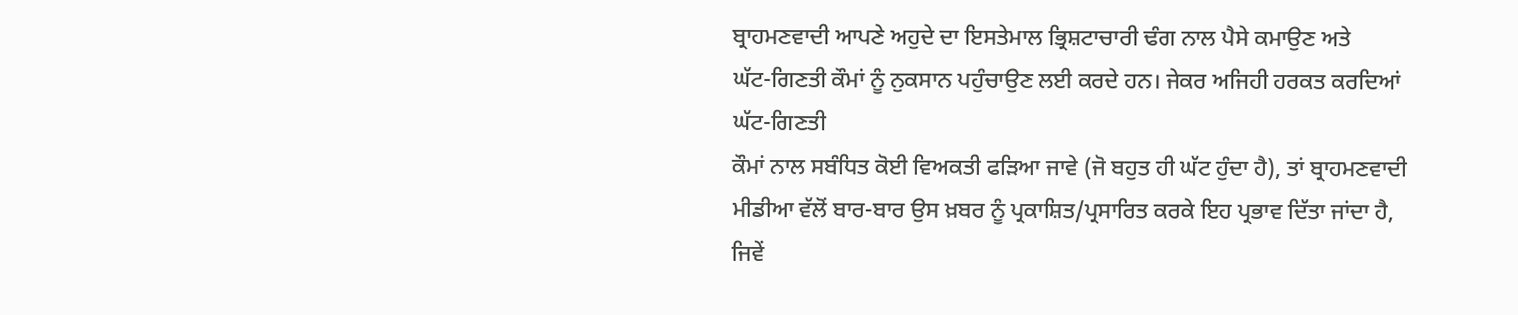ਬ੍ਰਾਹਮਣਵਾਦੀ ਆਪਣੇ ਅਹੁਦੇ ਦਾ ਇਸਤੇਮਾਲ ਭ੍ਰਿਸ਼ਟਾਚਾਰੀ ਢੰਗ ਨਾਲ ਪੈਸੇ ਕਮਾਉਣ ਅਤੇ
ਘੱਟ-ਗਿਣਤੀ ਕੌਮਾਂ ਨੂੰ ਨੁਕਸਾਨ ਪਹੁੰਚਾਉਣ ਲਈ ਕਰਦੇ ਹਨ। ਜੇਕਰ ਅਜਿਹੀ ਹਰਕਤ ਕਰਦਿਆਂ ਘੱਟ-ਗਿਣਤੀ
ਕੌਮਾਂ ਨਾਲ ਸਬੰਧਿਤ ਕੋਈ ਵਿਅਕਤੀ ਫੜਿਆ ਜਾਵੇ (ਜੋ ਬਹੁਤ ਹੀ ਘੱਟ ਹੁੰਦਾ ਹੈ), ਤਾਂ ਬ੍ਰਾਹਮਣਵਾਦੀ
ਮੀਡੀਆ ਵੱਲੋਂ ਬਾਰ-ਬਾਰ ਉਸ ਖ਼ਬਰ ਨੂੰ ਪ੍ਰਕਾਸ਼ਿਤ/ਪ੍ਰਸਾਰਿਤ ਕਰਕੇ ਇਹ ਪ੍ਰਭਾਵ ਦਿੱਤਾ ਜਾਂਦਾ ਹੈ,
ਜਿਵੇਂ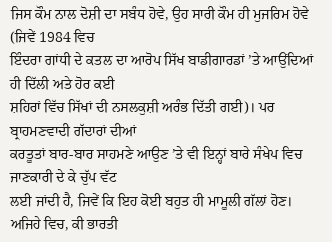ਜਿਸ ਕੌਮ ਨਾਲ ਦੋਸ਼ੀ ਦਾ ਸਬੰਧ ਹੋਵੇ, ਉਹ ਸਾਰੀ ਕੌਮ ਹੀ ਮੁਜਰਿਮ ਹੋਵੇ (ਜਿਵੇਂ 1984 ਵਿਚ
ਇੰਦਰਾ ਗਾਂਧੀ ਦੇ ਕਤਲ ਦਾ ਆਰੋਪ ਸਿੱਖ ਬਾਡੀਗਾਰਡਾਂ ’ਤੇ ਆਉਂਦਿਆਂ ਹੀ ਦਿੱਲੀ ਅਤੇ ਹੋਰ ਕਈ
ਸ਼ਹਿਰਾਂ ਵਿੱਚ ਸਿੱਖਾਂ ਦੀ ਨਸਲਕੁਸ਼ੀ ਅਰੰਭ ਦਿੱਤੀ ਗਈ)। ਪਰ ਬ੍ਰਾਹਮਣਵਾਦੀ ਗੱਦਾਰਾਂ ਦੀਆਂ
ਕਰਤੂਤਾਂ ਬਾਰ-ਬਾਰ ਸਾਹਮਣੇ ਆਉਣ ’ਤੇ ਵੀ ਇਨ੍ਹਾਂ ਬਾਰੇ ਸੰਖੇਪ ਵਿਚ ਜਾਣਕਾਰੀ ਦੇ ਕੇ ਚੁੱਪ ਵੱਟ
ਲਈ ਜਾਂਦੀ ਹੈ, ਜਿਵੇਂ ਕਿ ਇਹ ਕੋਈ ਬਹੁਤ ਹੀ ਮਾਮੂਲੀ ਗੱਲਾਂ ਹੋਣ। ਅਜਿਹੇ ਵਿਚ, ਕੀ ਭਾਰਤੀ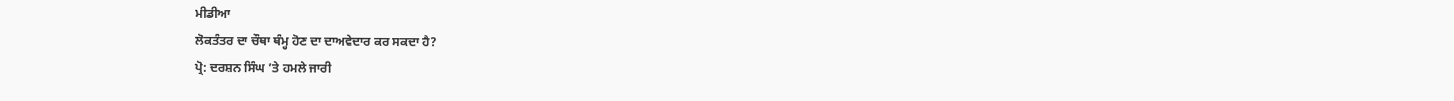ਮੀਡੀਆ
ਲੋਕਤੰਤਰ ਦਾ ਚੌਥਾ ਥੰਮ੍ਹ ਹੋਣ ਦਾ ਦਾਅਵੇਦਾਰ ਕਰ ਸਕਦਾ ਹੈ?
ਪ੍ਰੋ: ਦਰਸ਼ਨ ਸਿੰਘ ’ਤੇ ਹਮਲੇ ਜਾਰੀ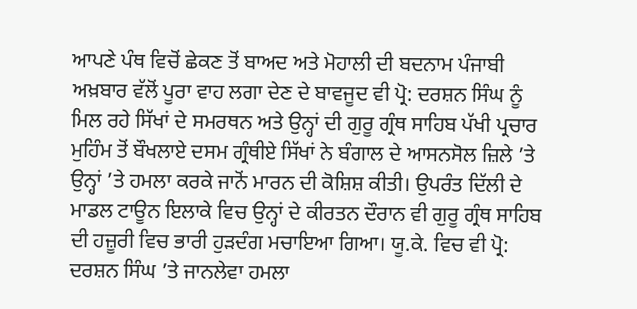ਆਪਣੇ ਪੰਥ ਵਿਚੋਂ ਛੇਕਣ ਤੋਂ ਬਾਅਦ ਅਤੇ ਮੋਹਾਲੀ ਦੀ ਬਦਨਾਮ ਪੰਜਾਬੀ ਅਖ਼ਬਾਰ ਵੱਲੋਂ ਪੂਰਾ ਵਾਹ ਲਗਾ ਦੇਣ ਦੇ ਬਾਵਜੂਦ ਵੀ ਪ੍ਰੋ: ਦਰਸ਼ਨ ਸਿੰਘ ਨੂੰ ਮਿਲ ਰਹੇ ਸਿੱਖਾਂ ਦੇ ਸਮਰਥਨ ਅਤੇ ਉਨ੍ਹਾਂ ਦੀ ਗੁਰੂ ਗ੍ਰੰਥ ਸਾਹਿਬ ਪੱਖੀ ਪ੍ਰਚਾਰ ਮੁਹਿੰਮ ਤੋਂ ਬੌਖਲਾਏ ਦਸਮ ਗ੍ਰੰਥੀਏ ਸਿੱਖਾਂ ਨੇ ਬੰਗਾਲ ਦੇ ਆਸਨਸੋਲ ਜ਼ਿਲੇ ’ਤੇ ਉਨ੍ਹਾਂ ’ਤੇ ਹਮਲਾ ਕਰਕੇ ਜਾਨੋਂ ਮਾਰਨ ਦੀ ਕੋਸ਼ਿਸ਼ ਕੀਤੀ। ਉਪਰੰਤ ਦਿੱਲੀ ਦੇ ਮਾਡਲ ਟਾਊਨ ਇਲਾਕੇ ਵਿਚ ਉਨ੍ਹਾਂ ਦੇ ਕੀਰਤਨ ਦੌਰਾਨ ਵੀ ਗੁਰੂ ਗ੍ਰੰਥ ਸਾਹਿਬ ਦੀ ਹਜ਼ੂਰੀ ਵਿਚ ਭਾਰੀ ਹੁੜਦੰਗ ਮਚਾਇਆ ਗਿਆ। ਯੂ.ਕੇ. ਵਿਚ ਵੀ ਪ੍ਰੋ: ਦਰਸ਼ਨ ਸਿੰਘ ’ਤੇ ਜਾਨਲੇਵਾ ਹਮਲਾ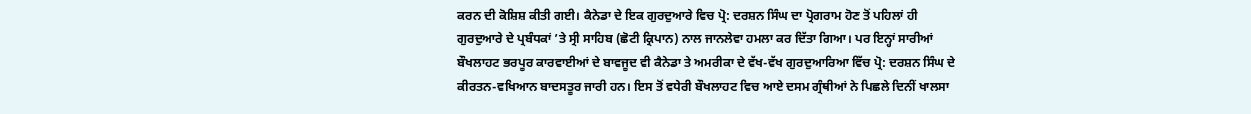ਕਰਨ ਦੀ ਕੋਸ਼ਿਸ਼ ਕੀਤੀ ਗਈ। ਕੈਨੇਡਾ ਦੇ ਇਕ ਗੁਰਦੁਆਰੇ ਵਿਚ ਪ੍ਰੋ: ਦਰਸ਼ਨ ਸਿੰਘ ਦਾ ਪ੍ਰੋਗਰਾਮ ਹੋਣ ਤੋਂ ਪਹਿਲਾਂ ਹੀ ਗੁਰਦੁਆਰੇ ਦੇ ਪ੍ਰਬੰਧਕਾਂ ’ਤੇ ਸ੍ਰੀ ਸਾਹਿਬ (ਛੋਟੀ ਕ੍ਰਿਪਾਨ) ਨਾਲ ਜਾਨਲੇਵਾ ਹਮਲਾ ਕਰ ਦਿੱਤਾ ਗਿਆ। ਪਰ ਇਨ੍ਹਾਂ ਸਾਰੀਆਂ ਬੌਖਲਾਹਟ ਭਰਪੂਰ ਕਾਰਵਾਈਆਂ ਦੇ ਬਾਵਜੂਦ ਵੀ ਕੈਨੇਡਾ ਤੇ ਅਮਰੀਕਾ ਦੇ ਵੱਖ-ਵੱਖ ਗੁਰਦੁਆਰਿਆ ਵਿੱਚ ਪ੍ਰੋ: ਦਰਸ਼ਨ ਸਿੰਘ ਦੇ ਕੀਰਤਨ-ਵਖਿਆਨ ਬਾਦਸਤੂਰ ਜਾਰੀ ਹਨ। ਇਸ ਤੋਂ ਵਧੇਰੀ ਬੌਖਲਾਹਟ ਵਿਚ ਆਏ ਦਸਮ ਗ੍ਰੰਥੀਆਂ ਨੇ ਪਿਛਲੇ ਦਿਨੀਂ ਖਾਲਸਾ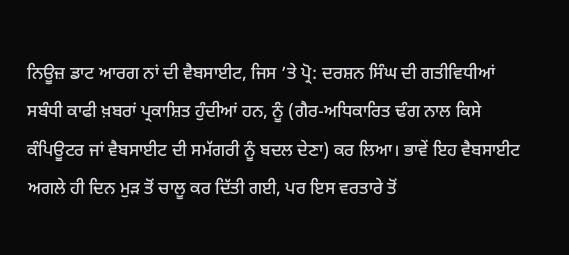ਨਿਊਜ਼ ਡਾਟ ਆਰਗ ਨਾਂ ਦੀ ਵੈਬਸਾਈਟ, ਜਿਸ ’ਤੇ ਪ੍ਰੋ: ਦਰਸ਼ਨ ਸਿੰਘ ਦੀ ਗਤੀਵਿਧੀਆਂ ਸਬੰਧੀ ਕਾਫੀ ਖ਼ਬਰਾਂ ਪ੍ਰਕਾਸ਼ਿਤ ਹੁੰਦੀਆਂ ਹਨ, ਨੂੰ (ਗੈਰ-ਅਧਿਕਾਰਿਤ ਢੰਗ ਨਾਲ ਕਿਸੇ ਕੰਪਿਊਟਰ ਜਾਂ ਵੈਬਸਾਈਟ ਦੀ ਸਮੱਗਰੀ ਨੂੰ ਬਦਲ ਦੇਣਾ) ਕਰ ਲਿਆ। ਭਾਵੇਂ ਇਹ ਵੈਬਸਾਈਟ ਅਗਲੇ ਹੀ ਦਿਨ ਮੁੜ ਤੋਂ ਚਾਲੂ ਕਰ ਦਿੱਤੀ ਗਈ, ਪਰ ਇਸ ਵਰਤਾਰੇ ਤੋਂ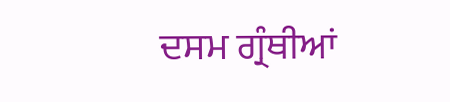ਦਸਮ ਗ੍ਰੰਥੀਆਂ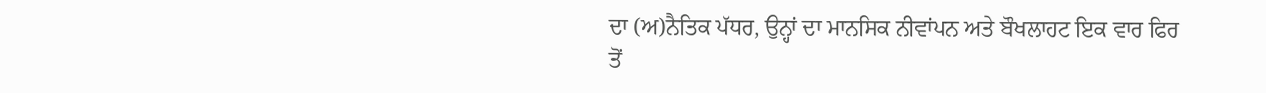ਦਾ (ਅ)ਨੈਤਿਕ ਪੱਧਰ, ਉਨ੍ਹਾਂ ਦਾ ਮਾਨਸਿਕ ਨੀਵਾਂਪਨ ਅਤੇ ਬੌਖਲਾਹਟ ਇਕ ਵਾਰ ਫਿਰ ਤੋਂ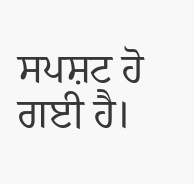ਸਪਸ਼ਟ ਹੋ ਗਈ ਹੈ।